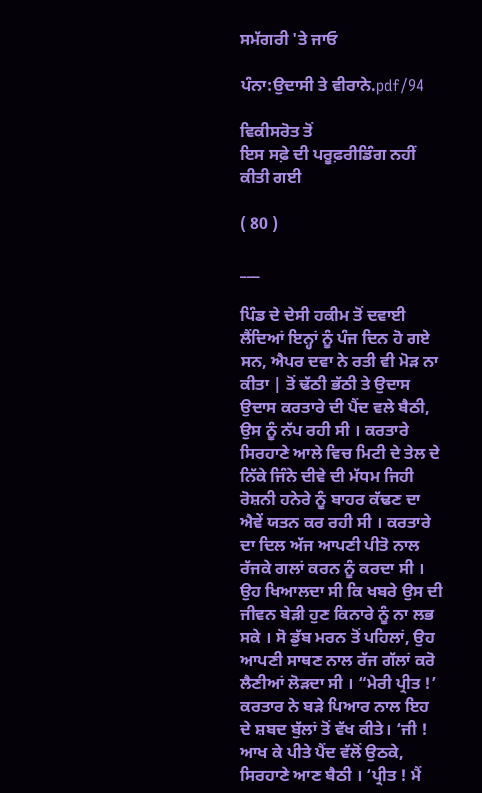ਸਮੱਗਰੀ 'ਤੇ ਜਾਓ

ਪੰਨਾ:ਉਦਾਸੀ ਤੇ ਵੀਰਾਨੇ.pdf/94

ਵਿਕੀਸਰੋਤ ਤੋਂ
ਇਸ ਸਫ਼ੇ ਦੀ ਪਰੂਫ਼ਰੀਡਿੰਗ ਨਹੀਂ ਕੀਤੀ ਗਈ

( 80 )

___

ਪਿੰਡ ਦੇ ਦੇਸੀ ਹਕੀਮ ਤੋਂ ਦਵਾਈ ਲੈਂਦਿਆਂ ਇਨ੍ਹਾਂ ਨੂੰ ਪੰਜ ਦਿਨ ਹੋ ਗਏ ਸਨ, ਐਪਰ ਦਵਾ ਨੇ ਰਤੀ ਵੀ ਮੋੜ ਨਾ ਕੀਤਾ | ਤੋਂ ਢੱਠੀ ਭੱਠੀ ਤੇ ਉਦਾਸ ਉਦਾਸ ਕਰਤਾਰੇ ਦੀ ਪੈਂਦ ਵਲੇ ਬੈਠੀ, ਉਸ ਨੂੰ ਨੱਪ ਰਹੀ ਸੀ । ਕਰਤਾਰੇ ਸਿਰਹਾਣੇ ਆਲੇ ਵਿਚ ਮਿਟੀ ਦੇ ਤੇਲ ਦੇ ਨਿੱਕੇ ਜਿੰਨੇ ਦੀਵੇ ਦੀ ਮੱਧਮ ਜਿਹੀ ਰੋਸ਼ਨੀ ਹਨੇਰੇ ਨੂੰ ਬਾਹਰ ਕੱਢਣ ਦਾ ਐਵੇਂ ਯਤਨ ਕਰ ਰਹੀ ਸੀ । ਕਰਤਾਰੇ ਦਾ ਦਿਲ ਅੱਜ ਆਪਣੀ ਪੀਤੋ ਨਾਲ ਰੱਜਕੇ ਗਲਾਂ ਕਰਨ ਨੂੰ ਕਰਦਾ ਸੀ । ਉਹ ਖਿਆਲਦਾ ਸੀ ਕਿ ਖਬਰੇ ਉਸ ਦੀ ਜੀਵਨ ਬੇੜੀ ਹੁਣ ਕਿਨਾਰੇ ਨੂੰ ਨਾ ਲਭ ਸਕੇ । ਸੋ ਡੁੱਬ ਮਰਨ ਤੋਂ ਪਹਿਲਾਂ, ਉਹ ਆਪਣੀ ਸਾਥਣ ਨਾਲ ਰੱਜ ਗੱਲਾਂ ਕਰੋ ਲੈਣੀਆਂ ਲੋੜਦਾ ਸੀ । “ਮੇਰੀ ਪ੍ਰੀਤ !’ ਕਰਤਾਰ ਨੇ ਬੜੇ ਪਿਆਰ ਨਾਲ ਇਹ ਦੇ ਸ਼ਬਦ ਬੁੱਲਾਂ ਤੋਂ ਵੱਖ ਕੀਤੇ। ‘ਜੀ ! ਆਖ ਕੇ ਪੀਤੇ ਪੈਂਦ ਵੱਲੋਂ ਉਠਕੇ, ਸਿਰਹਾਣੇ ਆਣ ਬੈਠੀ । ‘ਪ੍ਰੀਤ ! ਮੈਂ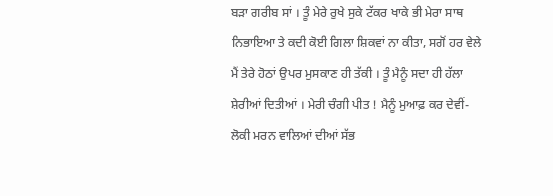ਬੜਾ ਗਰੀਬ ਸਾਂ । ਤੂੰ ਮੇਰੇ ਰੁਖੇ ਸੁਕੇ ਟੱਕਰ ਖਾਕੇ ਭੀ ਮੇਰਾ ਸਾਥ ਨਿਭਾਇਆ ਤੇ ਕਦੀ ਕੋਈ ਗਿਲਾ ਸ਼ਿਕਵਾਂ ਨਾ ਕੀਤਾ, ਸਗੋਂ ਹਰ ਵੇਲੇ ਮੈਂ ਤੇਰੇ ਹੋਠਾਂ ਉਪਰ ਮੁਸਕਾਣ ਹੀ ਤੱਕੀ । ਤੂੰ ਮੈਨੂੰ ਸਦਾ ਹੀ ਹੱਲਾ ਸ਼ੇਰੀਆਂ ਦਿਤੀਆਂ । ਮੇਰੀ ਚੰਗੀ ਪੀਤ ! ਮੈਨੂੰ ਮੁਆਫ਼ ਕਰ ਦੇਵੀਂ-ਲੋਕੀ ਮਰਨ ਵਾਲਿਆਂ ਦੀਆਂ ਸੱਭ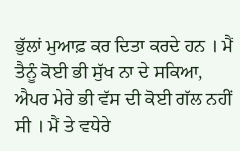ਭੁੱਲਾਂ ਮੁਆਫ਼ ਕਰ ਦਿਤਾ ਕਰਦੇ ਹਨ । ਮੈਂ ਤੈਨੂੰ ਕੋਈ ਭੀ ਸੁੱਖ ਨਾ ਦੇ ਸਕਿਆ, ਐਪਰ ਮੇਰੇ ਭੀ ਵੱਸ ਦੀ ਕੋਈ ਗੱਲ ਨਹੀਂ ਸੀ । ਮੈਂ ਤੇ ਵਧੇਰੇ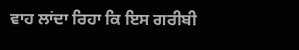ਵਾਹ ਲਾਂਦਾ ਰਿਹਾ ਕਿ ਇਸ ਗਰੀਬੀ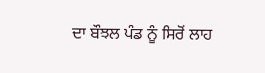ਦਾ ਬੌਝਲ ਪੰਡ ਨੂੰ ਸਿਰੋਂ ਲਾਹ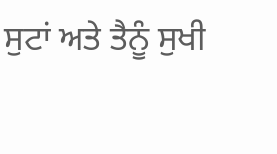ਸੁਟਾਂ ਅਤੇ ਤੈਨੂੰ ਸੁਖੀ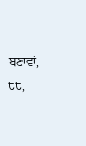ਬਣਾਵਾਂ, ੮੮,